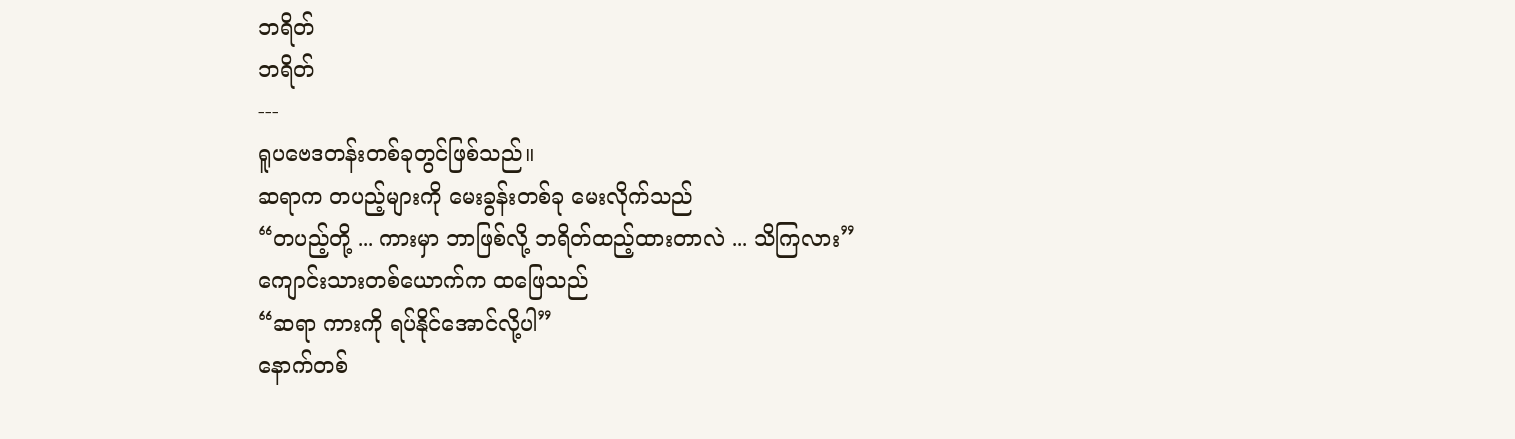ဘရိတ်
ဘရိတ်
---
ရူပဗေဒတန်းတစ်ခုတွင်ဖြစ်သည်။
ဆရာက တပည့်များကို မေးခွန်းတစ်ခု မေးလိုက်သည်
“တပည့်တို့ ... ကားမှာ ဘာဖြစ်လို့ ဘရိတ်ထည့်ထားတာလဲ ... သိကြလား”
ကျောင်းသားတစ်ယောက်က ထဖြေသည်
“ဆရာ ကားကို ရပ်နိုင်အောင်လို့ပါ”
နောက်တစ်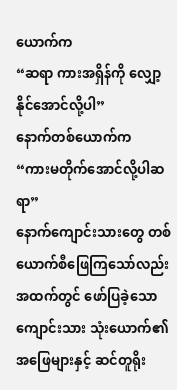ယောက်က
“ဆရာ ကားအရှိန်ကို လျှော့နိုင်အောင်လို့ပါ”
နောက်တစ်ယောက်က
“ကားမတိုက်အောင်လို့ပါဆရာ”
နောက်ကျောင်းသားတွေ တစ်ယောက်စီဖြေကြသော်လည်း အထက်တွင် ဖော်ပြခဲ့သော ကျောင်းသား သုံးယောက်၏ အဖြေများနှင့် ဆင်တူရိုး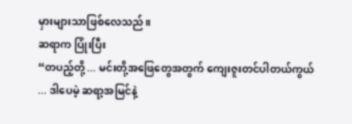မှားများသာဖြစ်လေသည်။
ဆရာက ပြုံးပြီး
“တပည့်တို့ ... မင်းတို့အဖြေတွေအတွက် ကျေးဇူးတင်ပါတယ်ကွယ် ... ဒါပေမဲ့ ဆရာ့အမြင်နဲ့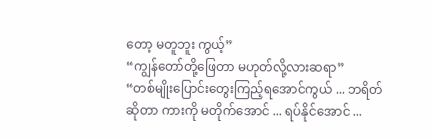တော့ မတူဘူး ကွယ့်”
“ကျွန်တော်တို့ဖြေတာ မဟုတ်လို့လားဆရာ”
“တစ်မျိုးပြောင်းတွေးကြည့်ရအောင်ကွယ် ... ဘရိတ်ဆိုတာ ကားကို မတိုက်အောင် ... ရပ်နိုင်အောင် ...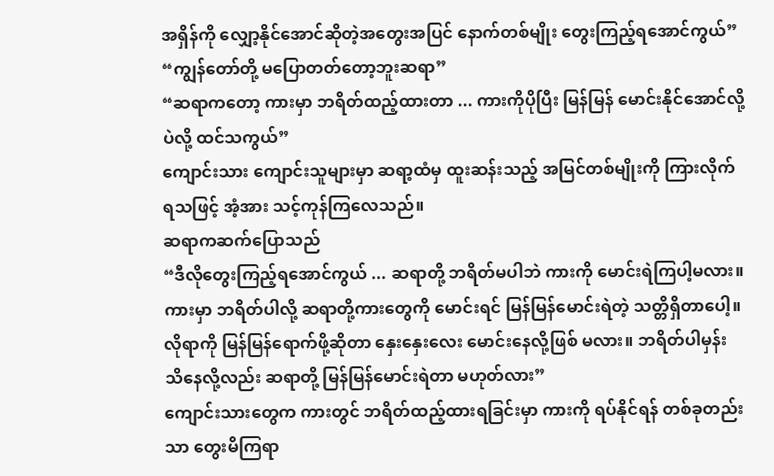အရှိန်ကို လျှော့နိုင်အောင်ဆိုတဲ့အတွေးအပြင် နောက်တစ်မျိုး တွေးကြည့်ရအောင်ကွယ်”
“ကျွန်တော်တို့ မပြောတတ်တော့ဘူးဆရာ”
“ဆရာကတော့ ကားမှာ ဘရိတ်ထည့်ထားတာ ... ကားကိုပိုပြီး မြန်မြန် မောင်းနိုင်အောင်လို့ပဲလို့ ထင်သကွယ်”
ကျောင်းသား ကျောင်းသူများမှာ ဆရာ့ထံမှ ထူးဆန်းသည့် အမြင်တစ်မျိုးကို ကြားလိုက်ရသဖြင့် အံ့အား သင့်ကုန်ကြလေသည်။
ဆရာကဆက်ပြောသည်
“ဒီလိုတွေးကြည့်ရအောင်ကွယ် ... ဆရာတို့ ဘရိတ်မပါဘဲ ကားကို မောင်းရဲကြပါ့မလား။ ကားမှာ ဘရိတ်ပါလို့ ဆရာတို့ကားတွေကို မောင်းရင် မြန်မြန်မောင်းရဲတဲ့ သတ္တိရှိတာပေါ့။ လိုရာကို မြန်မြန်ရောက်ဖို့ဆိုတာ နှေးနှေးလေး မောင်းနေလို့ဖြစ် မလား။ ဘရိတ်ပါမှန်း သိနေလို့လည်း ဆရာတို့ မြန်မြန်မောင်းရဲတာ မဟုတ်လား”
ကျောင်းသားတွေက ကားတွင် ဘရိတ်ထည့်ထားရခြင်းမှာ ကားကို ရပ်နိုင်ရန် တစ်ခုတည်းသာ တွေးမိကြရာ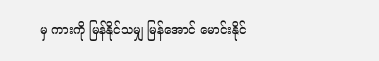မှ ကားကို မြန်နိုင်သမျှ မြန်အောင် မောင်းနိုင်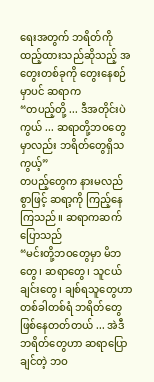ရေးအတွက် ဘရိတ်ကိုထည့်ထားသည်ဆိုသည့် အတွေးတစ်ခုကို တွေးနေစဉ်မှာပင် ဆရာက
“တပည့်တို့ ... ဒီအတိုင်းပဲကွယ် ... ဆရာတို့ဘဝတွေမှာလည်း ဘရိတ်တွေရှိသကွယ့်”
တပည့်တွေက နားမလည်စွာဖြင့် ဆရာ့ကို ကြည့်နေကြသည်။ ဆရာကဆက်ပြောသည်
“မင်းတို့ဘဝတွေမှာ မိဘတွေ၊ ဆရာတွေ၊ သူငယ်ချင်းတွေ၊ ချစ်ရသူတွေဟာ တစ်ခါတစ်ရံ ဘရိတ်တွေ ဖြစ်နေတတ်တယ် ... အဲဒီဘရိတ်တွေဟာ ဆရာပြောချင်တဲ့ ဘဝ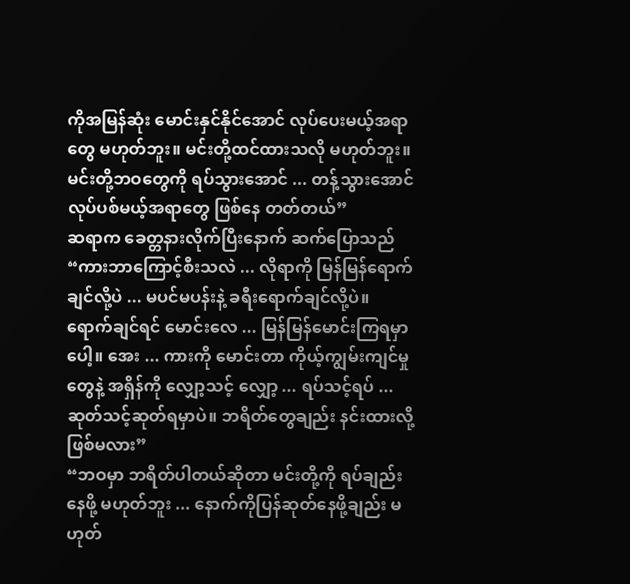ကိုအမြန်ဆုံး မောင်းနှင်နိုင်အောင် လုပ်ပေးမယ့်အရာတွေ မဟုတ်ဘူး။ မင်းတို့ထင်ထားသလို မဟုတ်ဘူး။ မင်းတို့ဘဝတွေကို ရပ်သွားအောင် ... တန့်သွားအောင် လုပ်ပစ်မယ့်အရာတွေ ဖြစ်နေ တတ်တယ်”
ဆရာက ခေတ္တနားလိုက်ပြီးနောက် ဆက်ပြောသည်
“ကားဘာကြောင့်စီးသလဲ ... လိုရာကို မြန်မြန်ရောက်ချင်လို့ပဲ ... မပင်မပန်းနဲ့ ခရီးရောက်ချင်လို့ပဲ။ ရောက်ချင်ရင် မောင်းလေ ... မြန်မြန်မောင်းကြရမှာပေါ့။ အေး ... ကားကို မောင်းတာ ကိုယ့်ကျွမ်းကျင်မှုတွေနဲ့ အရှိန်ကို လျှော့သင့် လျှော့ ... ရပ်သင့်ရပ် ... ဆုတ်သင့်ဆုတ်ရမှာပဲ။ ဘရိတ်တွေချည်း နင်းထားလို့ ဖြစ်မလား”
“ဘဝမှာ ဘရိတ်ပါတယ်ဆိုတာ မင်းတို့ကို ရပ်ချည်းနေဖို့ မဟုတ်ဘူး ... နောက်ကိုပြန်ဆုတ်နေဖို့ချည်း မဟုတ်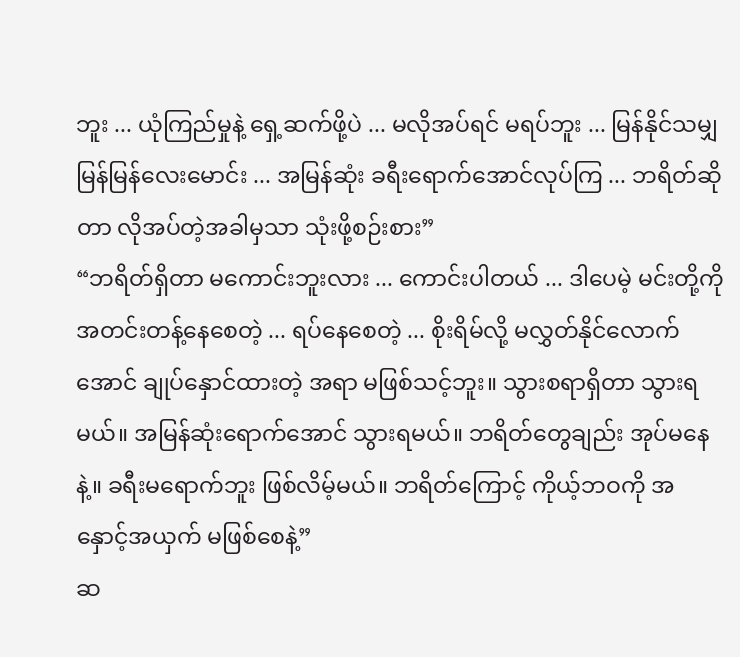ဘူး ... ယုံကြည်မှုနဲ့ ရှေ့ဆက်ဖို့ပဲ ... မလိုအပ်ရင် မရပ်ဘူး ... မြန်နိုင်သမျှမြန်မြန်လေးမောင်း ... အမြန်ဆုံး ခရီးရောက်အောင်လုပ်ကြ ... ဘရိတ်ဆိုတာ လိုအပ်တဲ့အခါမှသာ သုံးဖို့စဉ်းစား”
“ဘရိတ်ရှိတာ မကောင်းဘူးလား ... ကောင်းပါတယ် ... ဒါပေမဲ့ မင်းတို့ကို အတင်းတန့်နေစေတဲ့ ... ရပ်နေစေတဲ့ ... စိုးရိမ်လို့ မလွှတ်နိုင်လောက်အောင် ချုပ်နှောင်ထားတဲ့ အရာ မဖြစ်သင့်ဘူး။ သွားစရာရှိတာ သွားရမယ်။ အမြန်ဆုံးရောက်အောင် သွားရမယ်။ ဘရိတ်တွေချည်း အုပ်မနေနဲ့။ ခရီးမရောက်ဘူး ဖြစ်လိမ့်မယ်။ ဘရိတ်ကြောင့် ကိုယ့်ဘဝကို အနှောင့်အယှက် မဖြစ်စေနဲ့”
ဆ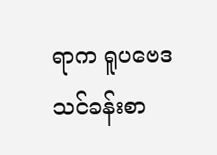ရာက ရူပဗေဒသင်ခန်းစာ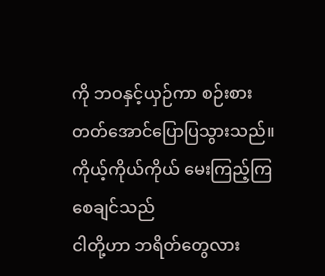ကို ဘဝနှင့်ယှဉ်ကာ စဉ်းစားတတ်အောင်ပြောပြသွားသည်။
ကိုယ့်ကိုယ်ကိုယ် မေးကြည့်ကြစေချင်သည်
ငါတို့ဟာ ဘရိတ်တွေလား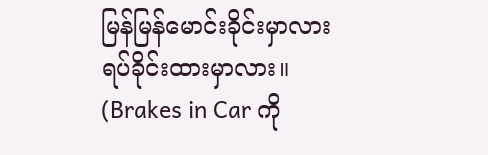မြန်မြန်မောင်းခိုင်းမှာလား
ရပ်ခိုင်းထားမှာလား။
(Brakes in Car ကို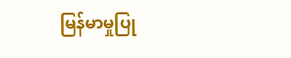မြန်မာမှုပြု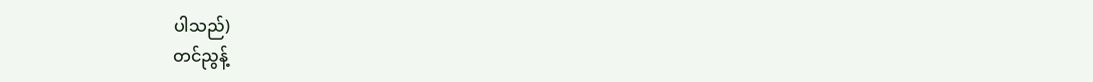ပါသည်)
တင်ညွန့်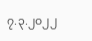၇.၃.၂၀၂၂